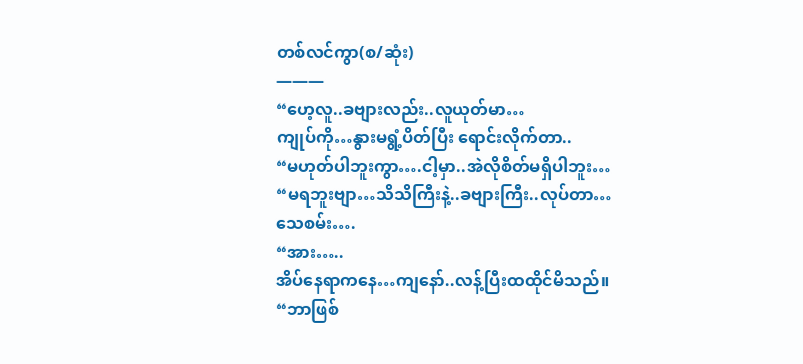တစ်လင်ကွာ(စ/ဆုံး)
———
“ဟေ့လူ..ခဗျားလည်း..လူယုတ်မာ…
ကျုပ်ကို…နွားမရွံ့ပိတ်ပြီး ရောင်းလိုက်တာ..
“မဟုတ်ပါဘူးကွာ….ငါ့မှာ..အဲလိုစိတ်မရှိပါဘူး…
“မရဘူးဗျာ…သိသိကြီးနဲ့..ခဗျားကြီး..လုပ်တာ…
သေစမ်း….
“အား…..
အိပ်နေရာကနေ…ကျနော်..လန့်ပြီးထထိုင်မိသည်။
“ဘာဖြစ်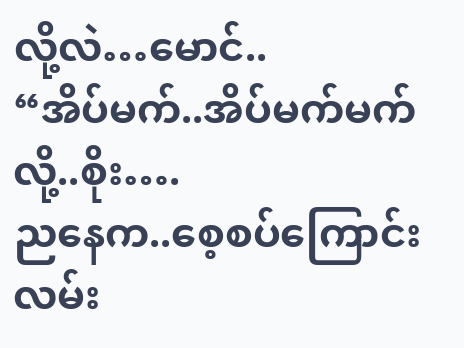လို့လဲ…မောင်..
“အိပ်မက်..အိပ်မက်မက်လို့..စိုး….
ညနေက..စေ့စပ်ကြောင်းလမ်း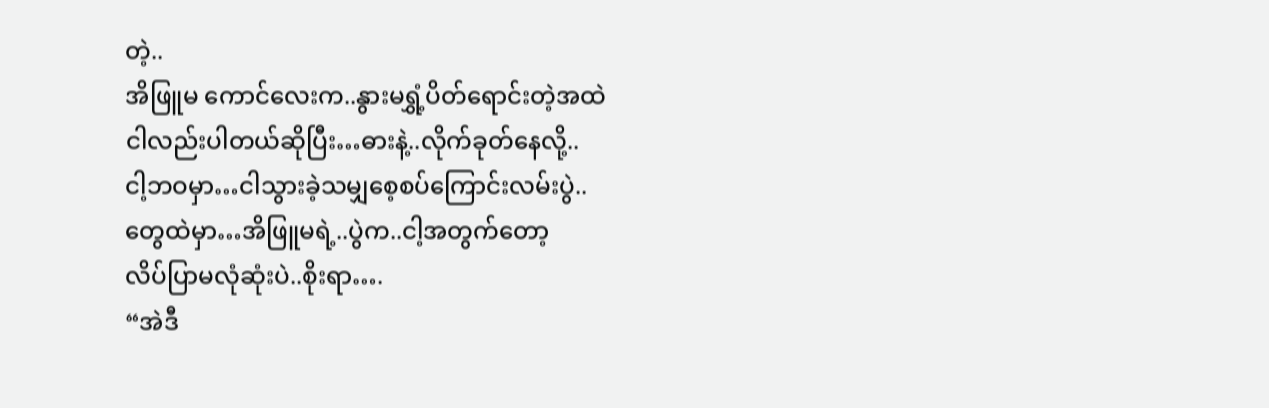တဲ့..
အိဖြူမ ကောင်လေးက..နွားမရွှံ့ပိတ်ရောင်းတဲ့အထဲ
ငါလည်းပါတယ်ဆိုပြီး…ဓားနဲ့..လိုက်ခုတ်နေလို့..
ငါ့ဘဝမှာ…ငါသွားခဲ့သမျှစေ့စပ်ကြောင်းလမ်းပွဲ..
တွေထဲမှာ…အိဖြူမရဲ့..ပွဲက..ငါ့အတွက်တော့
လိပ်ပြာမလုံဆုံးပဲ..စိုးရာ….
“အဲဒီ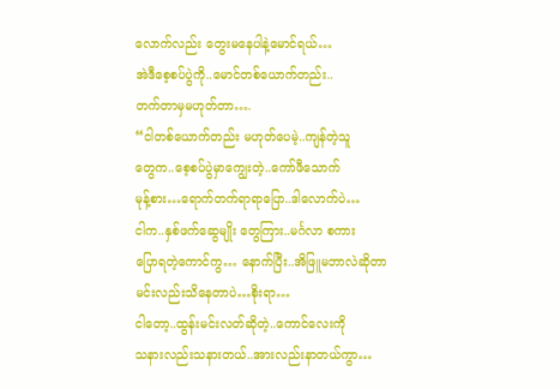လောက်လည်း တွေးမနေပါနဲ့မောင်ရယ်…
အဲဒီစေ့စပ်ပွဲကို..မောင်တစ်ယောက်တည်း..
တက်တာမှမဟုတ်တာ….
“ငါတစ်ယောက်တည်း မဟုတ်ပေမဲ့..ကျန်တဲ့သူ
တွေက..စေ့စပ်ပွဲမှာကျွေးတဲ့..ကော်ဖီသောက်
မုန့်စား…ရောက်တက်ရာရာပြော..ဒါလောက်ပဲ…
ငါက..နှစ်ဖက်ဆွေမျိုး တွေကြား..မင်္ဂလာ စကား
ပြောရတဲ့ကောင်ကွ… နောက်ပြီး..အိဖြူမဘာလဲဆိုတာ
မင်းလည်းသိနေတာပဲ…စိုးရာ…
ငါတော့..ထွန်းမင်းလတ်ဆိုတဲ့..ကောင်လေးကို
သနားလည်းသနားတယ်..အားလည်းနာတယ်ကွာ…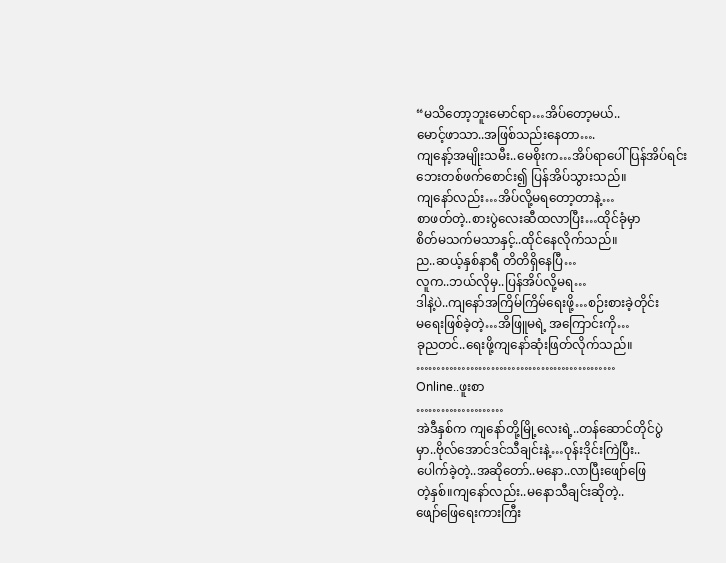“မသိတော့ဘူးမောင်ရာ…အိပ်တော့မယ်..
မောင့်ဖာသာ..အဖြစ်သည်းနေတာ….
ကျနော့်အမျိုးသမီး..မေစိုးက…အိပ်ရာပေါ်ပြန်အိပ်ရင်း
ဘေးတစ်ဖက်စောင်း၍ ပြန်အိပ်သွားသည်။
ကျနော်လည်း…အိပ်လို့မရတော့တာနဲ့…
စာဖတ်တဲ့..စားပွဲလေးဆီထလာပြီး…ထိုင်ခုံမှာ
စိတ်မသက်မသာနှင့်..ထိုင်နေလိုက်သည်။
ည..ဆယ့်နှစ်နာရီ တိတိရှိနေပြီ…
လူက..ဘယ်လိုမှ..ပြန်အိပ်လို့မရ…
ဒါနဲ့ပဲ..ကျနော်အကြိမ်ကြိမ်ရေးဖို့…စဉ်းစားခဲ့တိုင်း
မရေးဖြစ်ခဲ့တဲ့…အိဖြူမရဲ့ အကြောင်းကို…
ခုညတင်..ရေးဖို့ကျနော်ဆုံးဖြတ်လိုက်သည်။
…………………………………………
Online..ဖူးစာ
…………………
အဲဒီနှစ်က ကျနော်တို့မြို့လေးရဲ့..တန်ဆောင်တိုင်ပွဲ
မှာ..ဗိုလ်အောင်ဒင်သီချင်းနဲ့…ဝုန်းဒိုင်းကြဲပြီး..
ပေါက်ခဲ့တဲ့..အဆိုတော်..မနော..လာပြီးဖျော်ဖြေ
တဲ့နှစ်။ကျနော်လည်း..မနောသီချင်းဆိုတဲ့..
ဖျော်ဖြေရေးကားကြီး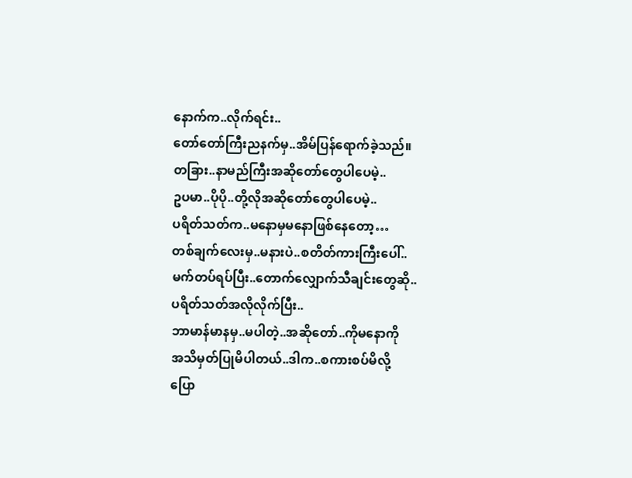နောက်က..လိုက်ရင်း..
တော်တော်ကြီးညနက်မှ..အိမ်ပြန်ရောက်ခဲ့သည်။
တခြား..နာမည်ကြီးအဆိုတော်တွေပါပေမဲ့..
ဥပမာ..ပိုပို..တို့လိုအဆိုတော်တွေပါပေမဲ့..
ပရိတ်သတ်က..မနောမှမနောဖြစ်နေတော့…
တစ်ချက်လေးမှ..မနားပဲ..စတိတ်ကားကြီးပေါ်..
မက်တပ်ရပ်ပြီး..တောက်လျှောက်သီချင်းတွေဆို..
ပရိတ်သတ်အလိုလိုက်ပြီး..
ဘာမာန်မာနမှ..မပါတဲ့..အဆိုတော်..ကိုမနောကို
အသိမှတ်ပြုမိပါတယ်..ဒါက..စကားစပ်မိလို့
ပြော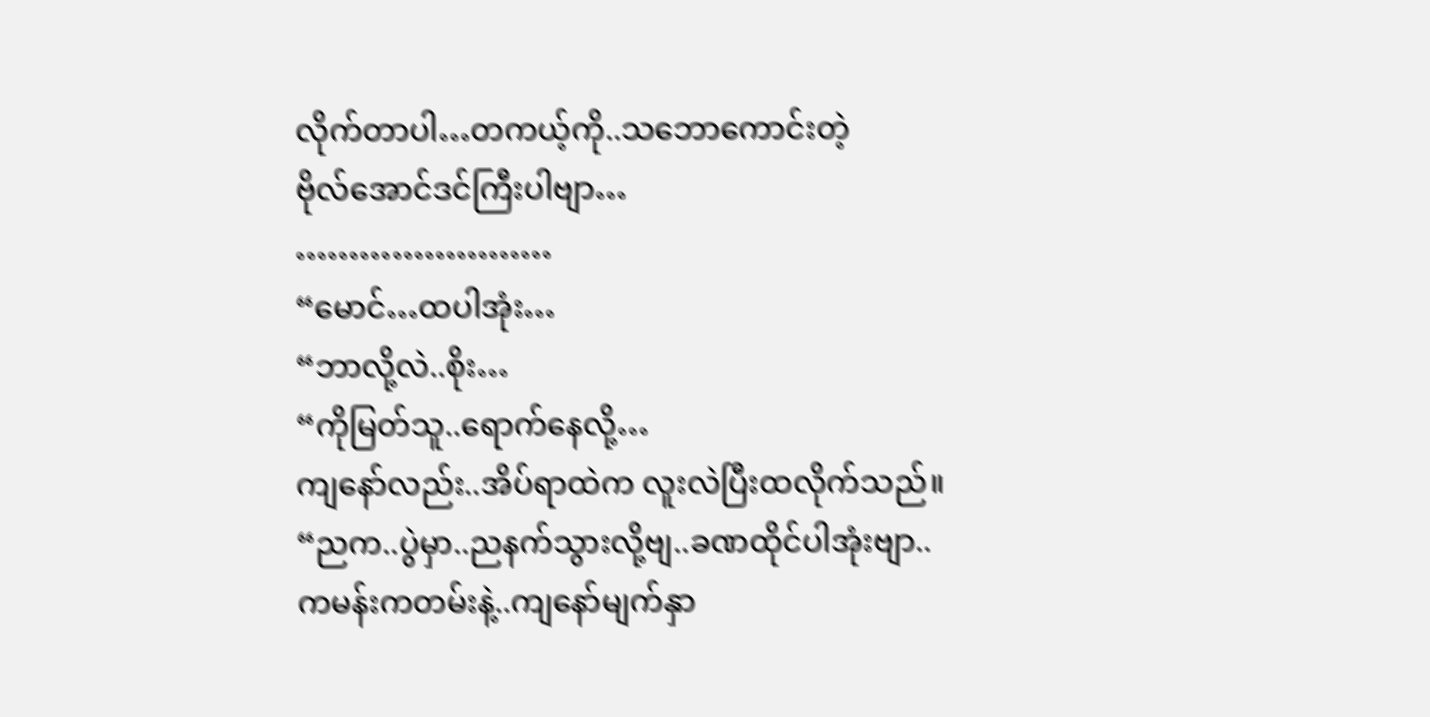လိုက်တာပါ…တကယ့်ကို..သဘောကောင်းတဲ့
ဗိုလ်အောင်ဒင်ကြီးပါဗျာ…
……………………
“မောင်…ထပါအုံး…
“ဘာလို့လဲ..စိုး…
“ကိုမြတ်သူ..ရောက်နေလို့…
ကျနော်လည်း..အိပ်ရာထဲက လူးလဲပြီးထလိုက်သည်။
“ညက..ပွဲမှာ..ညနက်သွားလို့ဗျ..ခဏထိုင်ပါအုံးဗျာ..
ကမန်းကတမ်းနဲ့..ကျနော်မျက်နှာ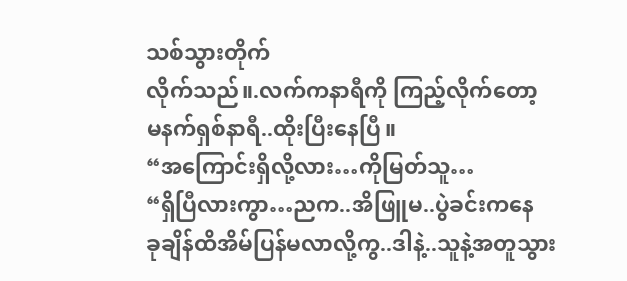သစ်သွားတိုက်
လိုက်သည်။.လက်ကနာရီကို ကြည့်လိုက်တော့
မနက်ရှစ်နာရီ..ထိုးပြီးနေပြီ။
“အကြောင်းရှိလို့လား…ကိုမြတ်သူ…
“ရှိပြီလားကွာ…ညက..အိဖြူမ..ပွဲခင်းကနေ
ခုချိန်ထိအိမ်ပြန်မလာလို့ကွ..ဒါနဲ့..သူနဲ့အတူသွား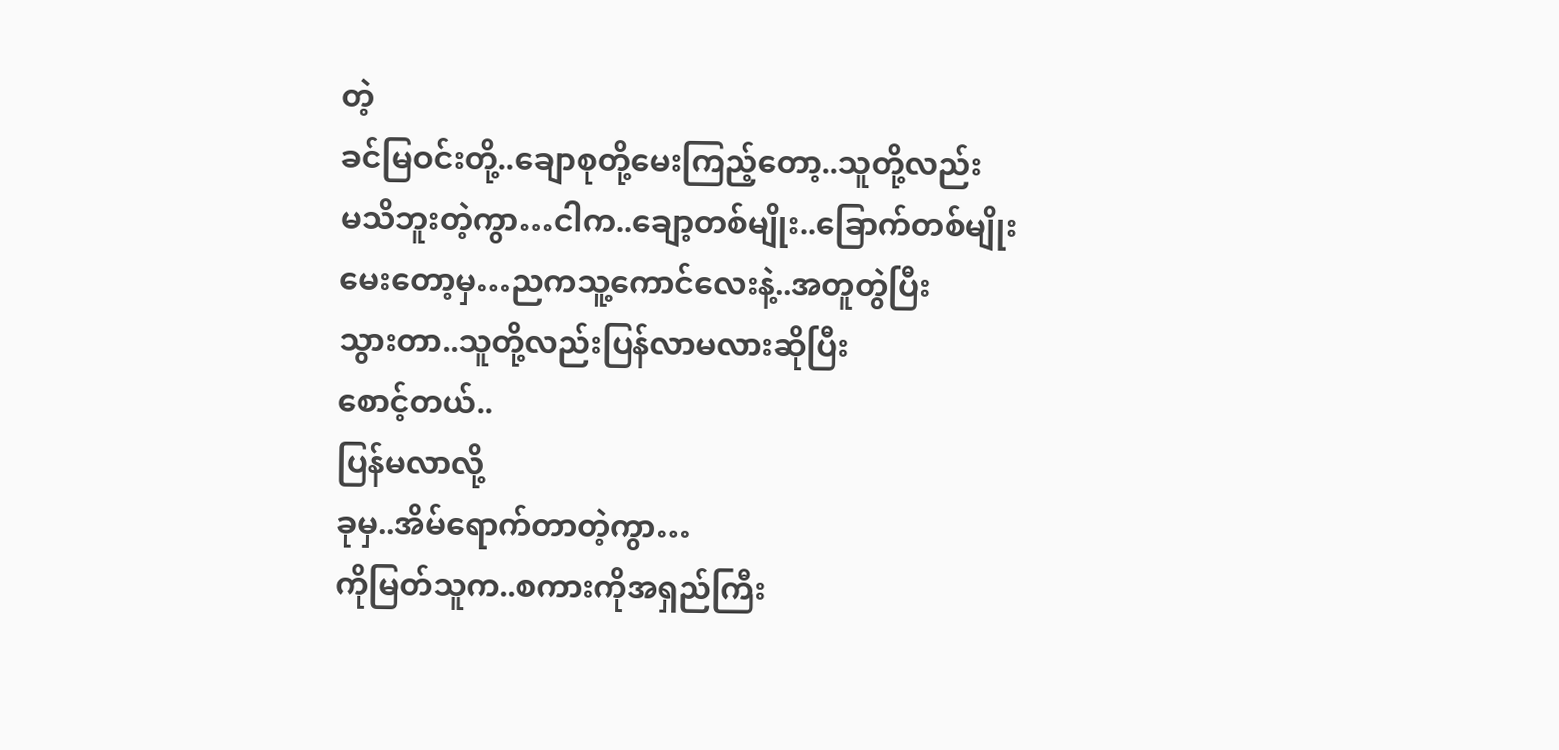တဲ့
ခင်မြဝင်းတို့..ချောစုတို့မေးကြည့်တော့..သူတို့လည်း
မသိဘူးတဲ့ကွာ…ငါက..ချော့တစ်မျိုး..ခြောက်တစ်မျိုး
မေးတော့မှ…ညကသူ့ကောင်လေးနဲ့..အတူတွဲပြီး
သွားတာ..သူတို့လည်းပြန်လာမလားဆိုပြီး
စောင့်တယ်..
ပြန်မလာလို့
ခုမှ..အိမ်ရောက်တာတဲ့ကွာ…
ကိုမြတ်သူက..စကားကိုအရှည်ကြီး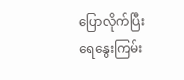ပြောလိုက်ပြီး
ရေနွေးကြမ်း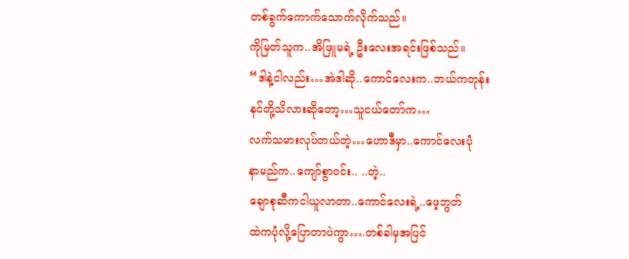တစ်ခွက်ကောက်သောက်လိုက်သည်။
ကိုမြတ်သူက..အိဖြူမရဲ့ ဦးလေးအရင်းဖြစ်သည်။
“ဒါနဲ့ငါလည်း…အဲဒါဆို..ကောင်လေးက..ဘယ်ကတုန်း
နင်တို့သိလားဆိုတော့…သူငယ်တော်က…
လက်သမားလုပ်တယ်တဲ့…ဟောဒီမှာ..ကောင်လေးပုံ
နာမည်က..ကျော်စွာဝင်း.. ..တဲ့..
ချောစုဆီကငါယူလာတာ..ကောင်လေးရဲ့..ဖေ့ဘွတ်
ထဲကပုံလို့ပြောတာပဲကွာ….တစ်ခါမှအပြင်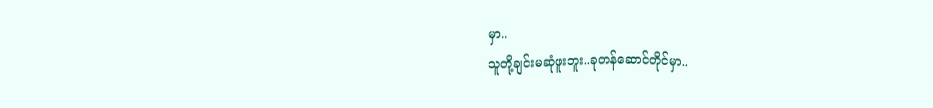မှာ..
သူတို့ချင်းမဆုံဖူးဘူး..ခုတန်ဆောင်တိုင်မှာ..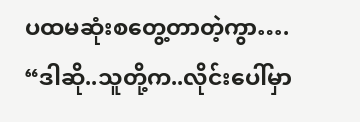ပထမဆုံးစတွေ့တာတဲ့ကွာ….
“ဒါဆို..သူတို့က..လိုင်းပေါ်မှာ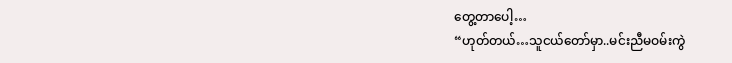တွေ့တာပေါ့…
“ဟုတ်တယ်…သူငယ်တော်မှာ..မင်းညီမဝမ်းကွဲ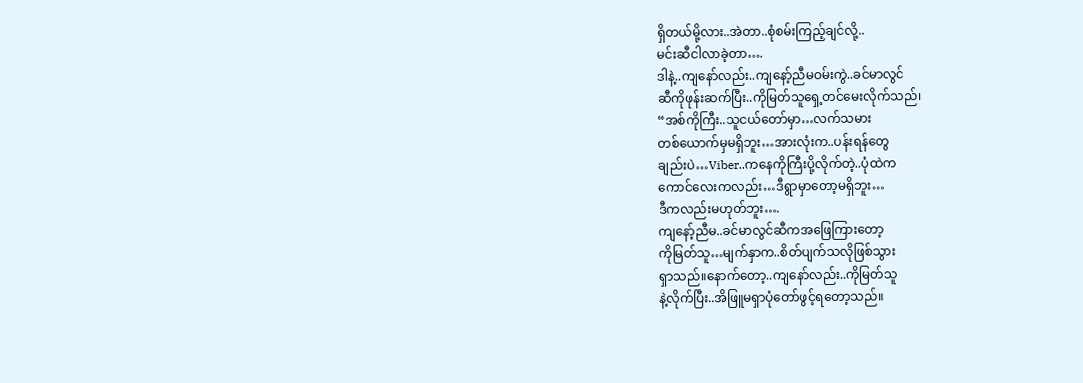ရှိတယ်မို့လား..အဲတာ..စုံစမ်းကြည့်ချင်လို့..
မင်းဆီငါလာခဲ့တာ….
ဒါနဲ့..ကျနော်လည်း..ကျနော့်ညီမဝမ်းကွဲ..ခင်မာလွင်
ဆီကိုဖုန်းဆက်ပြီး..ကိုမြတ်သူရှေ့တင်မေးလိုက်သည်၊
“အစ်ကိုကြီး..သူငယ်တော်မှာ…လက်သမား
တစ်ယောက်မှမရှိဘူး…အားလုံးက..ပန်းရန်တွေ
ချည်းပဲ…Viber..ကနေကိုကြီးပို့လိုက်တဲ့..ပုံထဲက
ကောင်လေးကလည်း…ဒီရွာမှာတော့မရှိဘူး…
ဒီကလည်းမဟုတ်ဘူး….
ကျနော့်ညီမ..ခင်မာလွင်ဆီကအဖြေကြားတော့
ကိုမြတ်သူ…မျက်နှာက..စိတ်ပျက်သလိုဖြစ်သွား
ရှာသည်။နောက်တော့..ကျနော်လည်း..ကိုမြတ်သူ
နဲ့လိုက်ပြီး..အိဖြူမရှာပုံတော်ဖွင့်ရတော့သည်။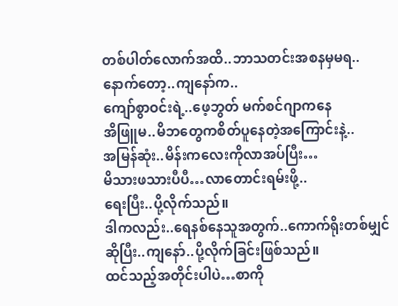တစ်ပါတ်လောက်အထိ..ဘာသတင်းအစနမှမရ..
နောက်တော့..ကျနော်က..
ကျော်စွာဝင်းရဲ့..ဖေ့ဘွတ် မက်စင်ဂျာကနေ
အိဖြူမ..မိဘတွေကစိတ်ပူနေတဲ့အကြောင်းနဲ့..
အမြန်ဆုံး..မိန်းကလေးကိုလာအပ်ပြီး…
မိသားဖသားပီပီ…လာတောင်းရမ်းဖို့..
ရေးပြီး..ပို့လိုက်သည်။
ဒါကလည်း..ရေနစ်နေသူအတွက်..ကောက်ရိုးတစ်မျှင်
ဆိုပြီး..ကျနော်..ပို့လိုက်ခြင်းဖြစ်သည်။
ထင်သည့်အတိုင်းပါပဲ…စာကို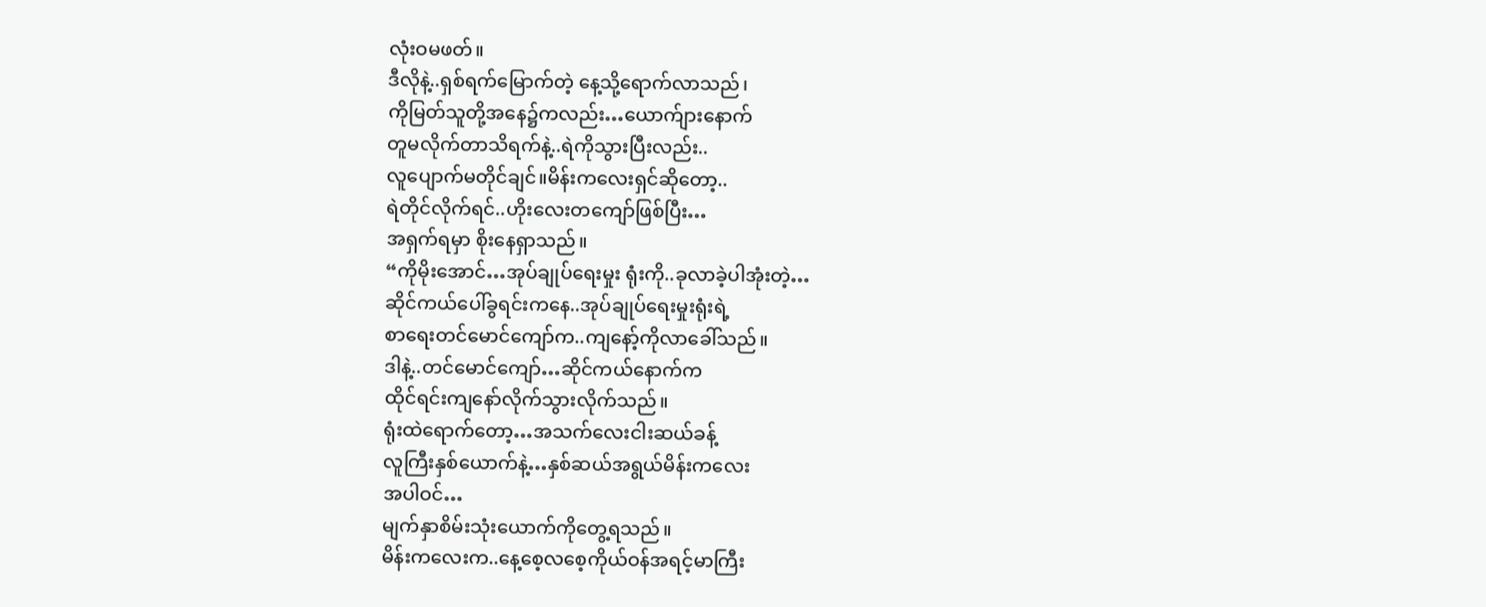လုံးဝမဖတ်။
ဒီလိုနဲ့..ရှစ်ရက်မြောက်တဲ့ နေ့သို့ရောက်လာသည်၊
ကိုမြတ်သူတို့အနေ၌ကလည်း…ယောက်ျားနောက်
တူမလိုက်တာသိရက်နဲ့..ရဲကိုသွားပြီးလည်း..
လူပျောက်မတိုင်ချင်။မိန်းကလေးရှင်ဆိုတော့..
ရဲတိုင်လိုက်ရင်..ဟိုးလေးတကျော်ဖြစ်ပြီး…
အရှက်ရမှာ စိုးနေရှာသည်။
“ကိုမိုးအောင်…အုပ်ချုပ်ရေးမှုး ရုံးကို..ခုလာခဲ့ပါအုံးတဲ့…
ဆိုင်ကယ်ပေါ်ခွရင်းကနေ..အုပ်ချုပ်ရေးမှုးရုံးရဲ့
စာရေးတင်မောင်ကျော်က..ကျနော့်ကိုလာခေါ်သည်။
ဒါနဲ့..တင်မောင်ကျော်…ဆိုင်ကယ်နောက်က
ထိုင်ရင်းကျနော်လိုက်သွားလိုက်သည်။
ရုံးထဲရောက်တော့…အသက်လေးငါးဆယ်ခန့်
လူကြီးနှစ်ယောက်နဲ့…နှစ်ဆယ်အရွယ်မိန်းကလေး
အပါဝင်…
မျက်နှာစိမ်းသုံးယောက်ကိုတွေ့ရသည်။
မိန်းကလေးက..နေ့စေ့လစေ့ကိုယ်ဝန်အရင့်မာကြီး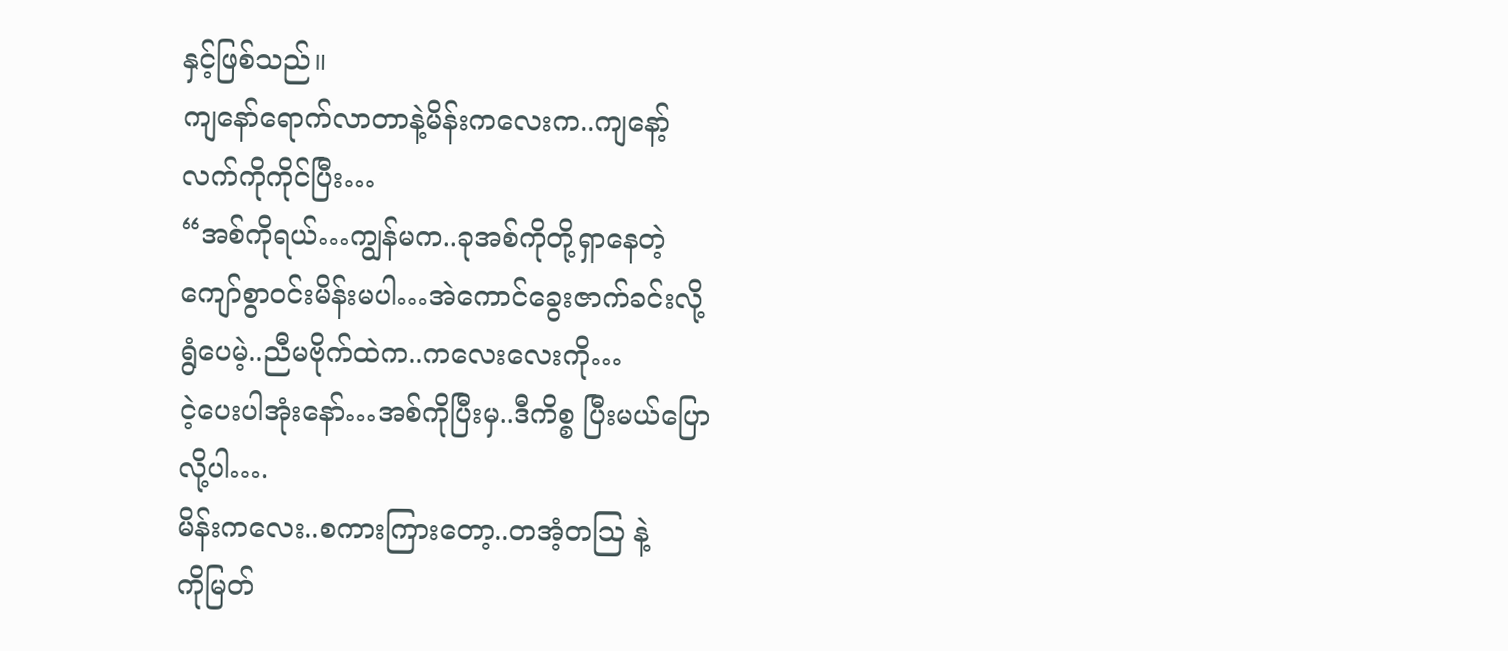နှင့်ဖြစ်သည်။
ကျနော်ရောက်လာတာနဲ့မိန်းကလေးက..ကျနော့်
လက်ကိုကိုင်ပြီး…
“အစ်ကိုရယ်…ကျွန်မက..ခုအစ်ကိုတို့ရှာနေတဲ့
ကျော်စွာဝင်းမိန်းမပါ…အဲကောင်ခွေးဇာက်ခင်းလို့
ရွံပေမဲ့..ညီမဗိုက်ထဲက..ကလေးလေးကို…
ငဲ့ပေးပါအုံးနော်…အစ်ကိုပြီးမှ..ဒီကိစ္စ ပြီးမယ်ပြော
လို့ပါ….
မိန်းကလေး..စကားကြားတော့..တအံ့တဩ နဲ့
ကိုမြတ်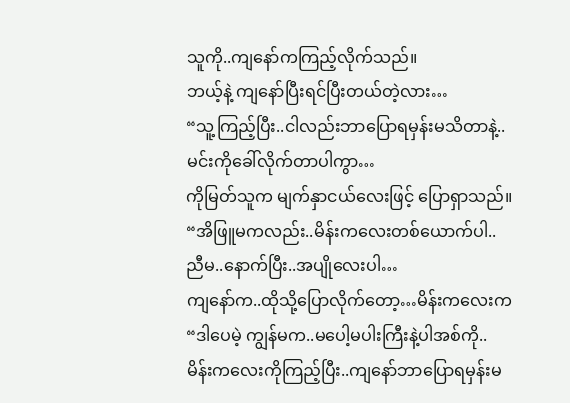သူကို..ကျနော်ကကြည့်လိုက်သည်။
ဘယ့်နဲ့ ကျနော်ပြီးရင်ပြီးတယ်တဲ့လား…
“သူ့ကြည့်ပြီး..ငါလည်းဘာပြောရမှန်းမသိတာနဲ့..
မင်းကိုခေါ်လိုက်တာပါကွာ…
ကိုမြတ်သူက မျက်နှာငယ်လေးဖြင့် ပြောရှာသည်။
“အိဖြူမကလည်း..မိန်းကလေးတစ်ယောက်ပါ..
ညီမ..နောက်ပြီး..အပျိုလေးပါ…
ကျနော်က..ထိုသို့ပြောလိုက်တော့…မိန်းကလေးက
“ဒါပေမဲ့ ကျွန်မက..မပေါ့မပါးကြီးနဲ့ပါအစ်ကို..
မိန်းကလေးကိုကြည့်ပြီး..ကျနော်ဘာပြောရမှန်းမ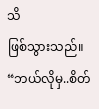သိ
ဖြစ်သွားသည်။
“ဘယ်လိုမှ..စိတ်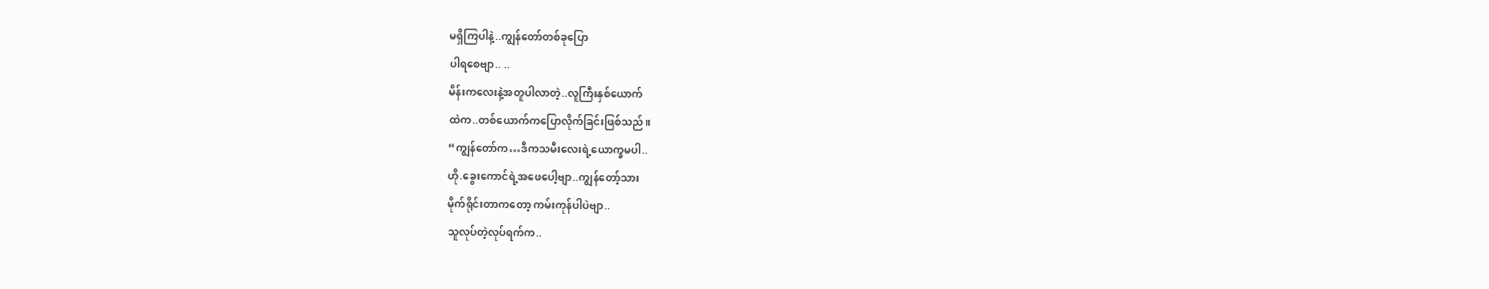မရှိကြပါနဲ့..ကျွန်တော်တစ်ခုပြော
ပါရစေဗျာ.. ..
မိန်းကလေးနဲ့အတူပါလာတဲ့..လူကြီးနှစ်ယောက်
ထဲက..တစ်ယောက်ကပြောလိုက်ခြင်းဖြစ်သည်။
“ကျွန်တော်က…ဒီကသမီးလေးရဲ့ယောက္ခမပါ..
ဟို.ခွေးကောင်ရဲ့အဖေပေါ့ဗျာ..ကျွန်တော့်သား
မိုက်ရိုင်းတာကတော့ ကမ်းကုန်ပါပဲဗျာ..
သူလုပ်တဲ့လုပ်ရက်က..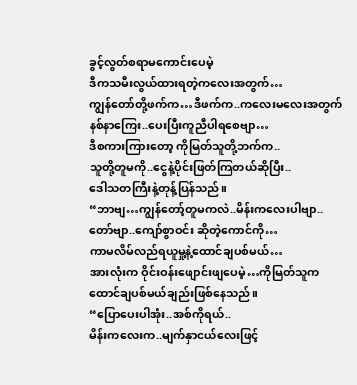ခွင့်လွတ်စရာမကောင်းပေမဲ့
ဒီကသမီးလွယ်ထားရတဲ့ကလေးအတွက်…
ကျွန်တော်တို့ဖက်က…ဒီဖက်က..ကလေးမလေးအတွက်
နစ်နာကြေး..ပေးပြီးကူညီပါရစေဗျာ…
ဒီစကားကြားတော့ ကိုမြတ်သူတို့ဘက်က..
သူတို့တူမကို..ငွေနဲ့ပိုင်းဖြတ်ကြတယ်ဆိုပြီး..
ဒေါသတကြီးနဲ့တုန့်ပြန်သည်။
“ဘာဗျ…ကျွန်တော့်တူမကလဲ..မိန်းကလေးပါဗျာ..
တော်ဗျာ..ကျော်စွာဝင်း ဆိုတဲ့ကောင်ကို…
ကာမလိမ်လည်ရယူမှု့နဲ့ထောင်ချပစ်မယ်…
အားလုံးက ဝိုင်းဝန်းဖျောင်းဖျပေမဲ့…ကိုမြတ်သူက
ထောင်ချပစ်မယ်ချည်းဖြစ်နေသည်။
“ပြောပေးပါအုံး..အစ်ကိုရယ်..
မိန်းကလေးက..မျက်နှာငယ်လေးဖြင့်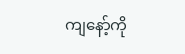ကျနော့်ကို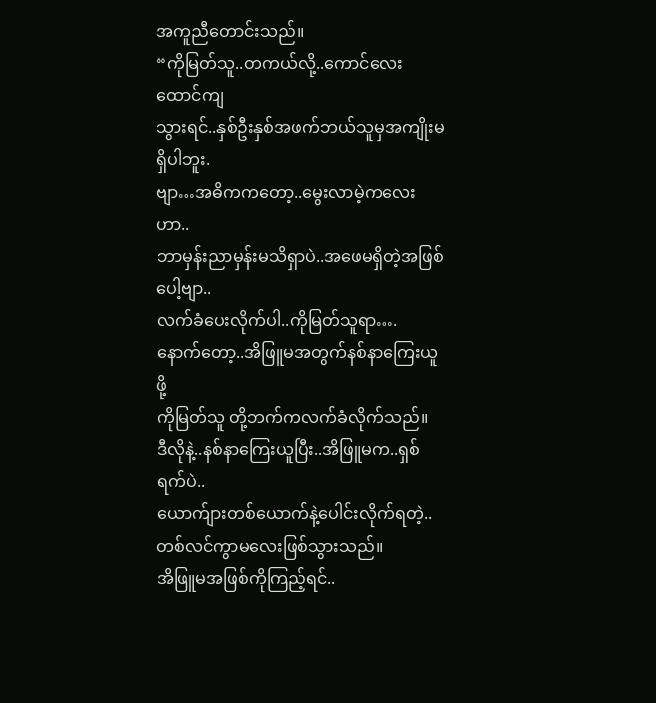အကူညီတောင်းသည်။
“ကိုမြတ်သူ..တကယ်လို့..ကောင်လေးထောင်ကျ
သွားရင်..နှစ်ဦးနှစ်အဖက်ဘယ်သူမှအကျိုးမရှိပါဘူး.
ဗျာ…အဓိကကတော့..မွေးလာမဲ့ကလေးဟာ..
ဘာမှန်းညာမှန်းမသိရှာပဲ..အဖေမရှိတဲ့အဖြစ်ပေါ့ဗျာ..
လက်ခံပေးလိုက်ပါ..ကိုမြတ်သူရာ….
နောက်တော့..အိဖြူမအတွက်နစ်နာကြေးယူဖို့
ကိုမြတ်သူ တို့ဘက်ကလက်ခံလိုက်သည်။
ဒီလိုနဲ့..နစ်နာကြေးယူပြီး..အိဖြူမက..ရှစ်ရက်ပဲ..
ယောက်ျားတစ်ယောက်နဲ့ပေါင်းလိုက်ရတဲ့..
တစ်လင်ကွာမလေးဖြစ်သွားသည်။
အိဖြူမအဖြစ်ကိုကြည့်ရင်..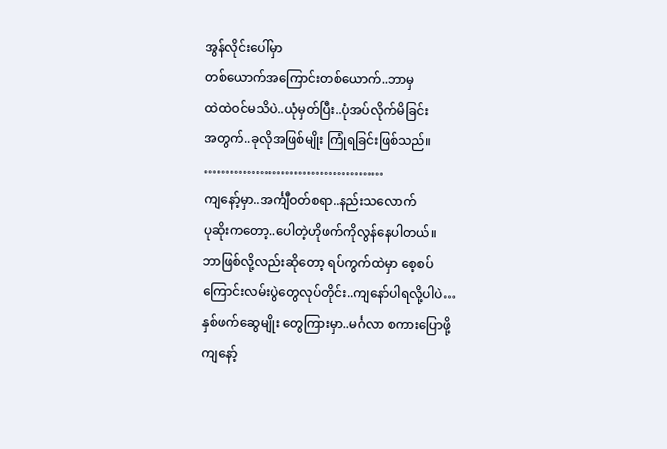အွန်လိုင်းပေါ်မှာ
တစ်ယောက်အကြောင်းတစ်ယောက်..ဘာမှ
ထဲထဲဝင်မသိပဲ..ယုံမှတ်ပြီး..ပုံအပ်လိုက်မိခြင်း
အတွက်..ခုလိုအဖြစ်မျိုး ကြုံရခြင်းဖြစ်သည်။
……………………………………
ကျနော့်မှာ..အင်္ကျီဝတ်စရာ..နည်းသလောက်
ပုဆိုးကတော့..ပေါတဲ့ဟိုဖက်ကိုလွန်နေပါတယ်။
ဘာဖြစ်လို့လည်းဆိုတော့ ရပ်ကွက်ထဲမှာ စေ့စပ်
ကြောင်းလမ်းပွဲတွေလုပ်တိုင်း..ကျနော်ပါရလို့ပါပဲ…
နှစ်ဖက်ဆွေမျိုး တွေကြားမှာ..မင်္ဂလာ စကားပြောဖို့
ကျနော့်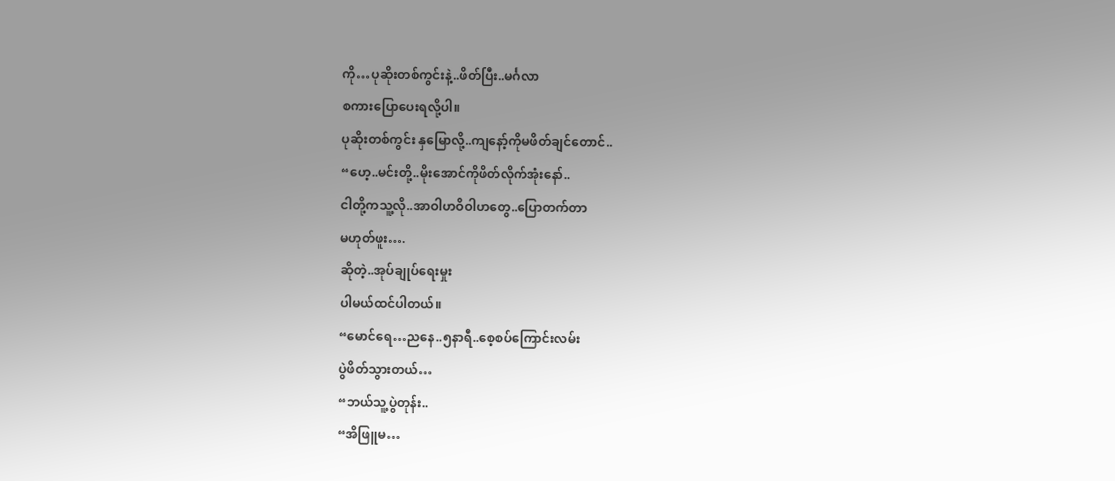ကို…ပုဆိုးတစ်ကွင်းနဲ့..ဖိတ်ပြီး..မင်္ဂလာ
စကားပြောပေးရလို့ပါ။
ပုဆိုးတစ်ကွင်း နှမြောလို့..ကျနော့်ကိုမဖိတ်ချင်တောင်..
“ဟေ့..မင်းတို့..မိုးအောင်ကိုဖိတ်လိုက်အုံးနော်..
ငါတို့ကသူ့လို..အာဝါဟဝိဝါဟတွေ..ပြောတက်တာ
မဟုတ်ဖူး….
ဆိုတဲ့..အုပ်ချုပ်ရေးမှုး
ပါမယ်ထင်ပါတယ်။
“မောင်ရေ…ညနေ..၅နာရီ..စေ့စပ်ကြောင်းလမ်း
ပွဲဖိတ်သွားတယ်…
“ဘယ်သူ့ပွဲတုန်း..
“အိဖြူမ…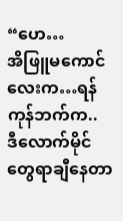“ဟေ…
အိဖြူမကောင်လေးက…ရန်ကုန်ဘက်က..
ဒီလောက်မိုင်တွေရာချီနေတာ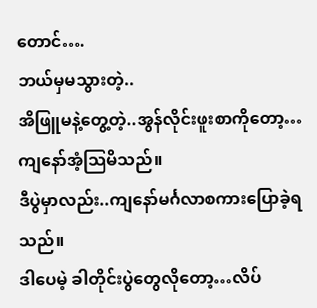တောင်….
ဘယ်မှမသွားတဲ့..
အိဖြူမနဲ့တွေ့တဲ့..အွန်လိုင်းဖူးစာကိုတော့…
ကျနော်အံ့သြမိသည်။
ဒီပွဲမှာလည်း..ကျနော်မင်္ဂလာစကားပြောခဲ့ရသည်။
ဒါပေမဲ့ ခါတိုင်းပွဲတွေလိုတော့…လိပ်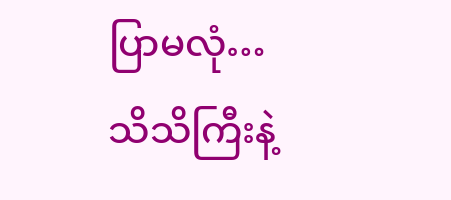ပြာမလုံ…
သိသိကြီးနဲ့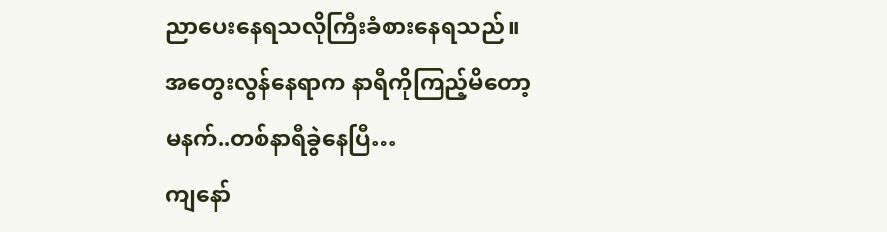ညာပေးနေရသလိုကြီးခံစားနေရသည်။
အတွေးလွန်နေရာက နာရီကိုကြည့်မိတော့
မနက်..တစ်နာရီခွဲနေပြီ…
ကျနော်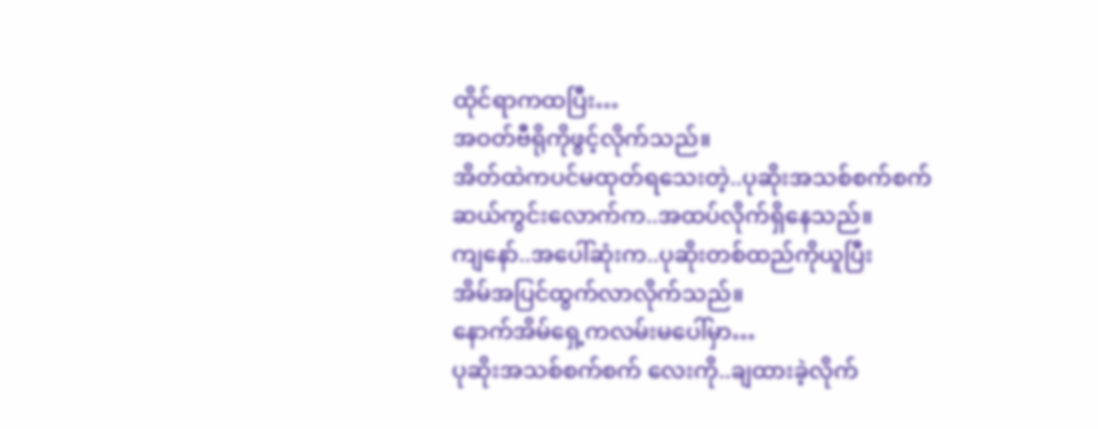ထိုင်ရာကထပြီး…
အဝတ်ဗီရိုကိုဖွင့်လိုက်သည်။
အိတ်ထဲကပင်မထုတ်ရသေးတဲ့..ပုဆိုးအသစ်စက်စက်
ဆယ်ကွင်းလောက်က..အထပ်လိုက်ရှိနေသည်။
ကျနော်..အပေါ်ဆုံးက..ပုဆိုးတစ်ထည်ကိုယူပြီး
အိမ်အပြင်ထွက်လာလိုက်သည်။
နောက်အိမ်ရှေ့ကလမ်းမပေါ်မှာ…
ပုဆိုးအသစ်စက်စက် လေးကို..ချထားခဲ့လိုက်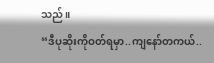သည်။
“ဒီပုဆိုးကိုဝတ်ရမှာ..ကျနော်တကယ်..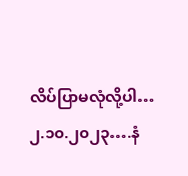လိပ်ပြာမလုံလို့ပါ…
၂.၁၀.၂၀၂၃….နံ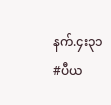နက်.၄း၃၁
#ပီယ